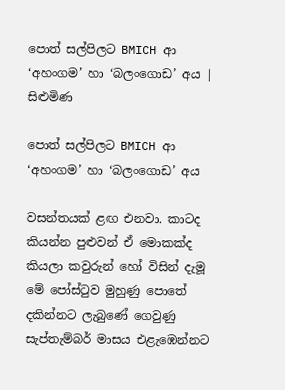පොත් සල්පිලට BMICH ආ ‘අහංගම’ හා ‘බලංගොඩ’ අය | සිළුමිණ

පොත් සල්පිලට BMICH ආ ‘අහංගම’ හා ‘බලංගොඩ’ අය

වසන්තයක් ළඟ එනවා. කාටද කියන්න පුළුවන් ඒ මොකක්ද කියලා කවුරුන් හෝ විසින් දැමූ මේ පෝස්ටුව මුහුණු පොතේ දකින්නට ලැබුණේ ගෙවුණු සැප්තැම්බර් මාසය එළැඹෙන්නට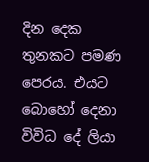දින දෙක තුනකට පමණ පෙරය. එයට බොහෝ දෙනා විවිධ දේ ලියා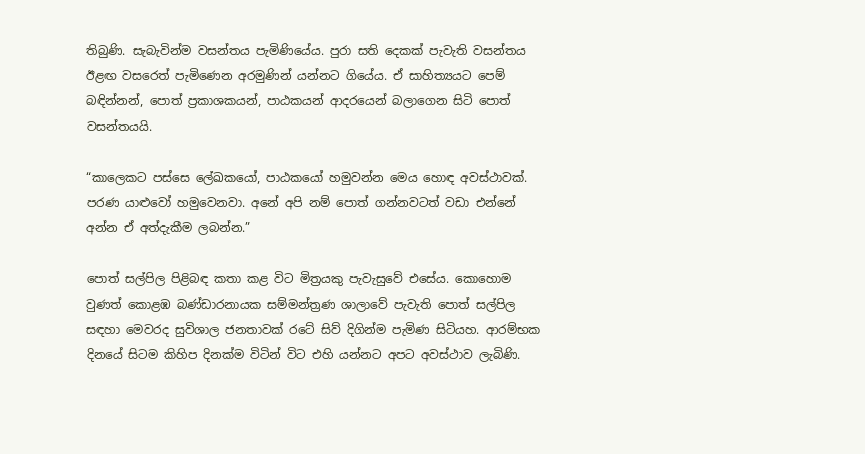තිබුණි. සැබැවින්ම වසන්තය පැමිණියේය. පුරා සති දෙකක් පැවැති වසන්තය ඊළඟ වසරෙත් පැමිණෙන අරමුණින් යන්නට ගියේය. ඒ සාහිත්‍යයට පෙම් බඳින්නන්, පොත් ප්‍රකාශකයන්, පාඨකයන් ආදරයෙන් බලාගෙන සිටි පොත් වසන්තයයි.

“කාලෙකට පස්සෙ ලේඛකයෝ, පාඨකයෝ හමුවන්න මෙය හොඳ අවස්ථාවක්. පරණ යාළුවෝ හමුවෙනවා. අනේ අපි නම් පොත් ගන්නවටත් වඩා එන්නේ අන්න ඒ අත්දැකීම ලබන්න.”

පොත් සල්පිල පිළිබඳ කතා කළ විට මිත්‍රයකු පැවැසුවේ එසේය. කොහොම වුණත් කොළඹ බණ්ඩාරනායක සම්මන්ත්‍රණ ශාලාවේ පැවැති පොත් සල්පිල සඳහා මෙවරද සුවිශාල ජනතාවක් රටේ සිව් දිගින්ම පැමිණ සිටියහ. ආරම්භක දිනයේ සිටම කිහිප දිනක්ම විටින් විට එහි යන්නට අපට අවස්ථාව ලැබිණි.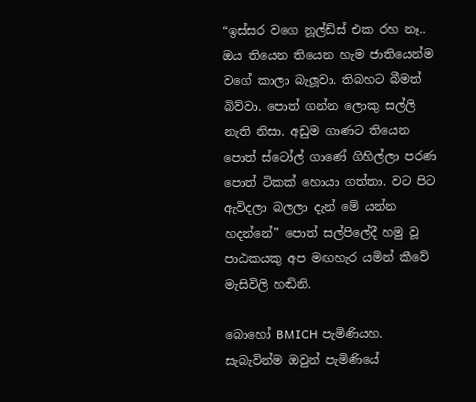“ඉස්සර වගෙ නූල්ඩ්ස් එක රහ නෑ.. ඔය තියෙන තියෙන හැම ජාතියෙන්ම වගේ කාලා බැලූවා. තිබහට බීමත් බිව්වා. පොත් ගන්න ලොකු සල්ලි නැති නිසා. අඩුම ගාණට තියෙන පොත් ස්ටෝල් ගාණේ ගිහිල්ලා පරණ පොත් ටිකක් හොයා ගත්තා. වට පිට ඇවිදලා බලලා දැන් මේ යන්න හදන්නේ” පොත් සල්පිලේදී හමු වූ පාඨකයකු අප මඟහැර යමින් කීවේ මැසිවිලි හඬිනි.

බොහෝ BMICH පැමිණියහ. සැබැවින්ම ඔවුන් පැමිණියේ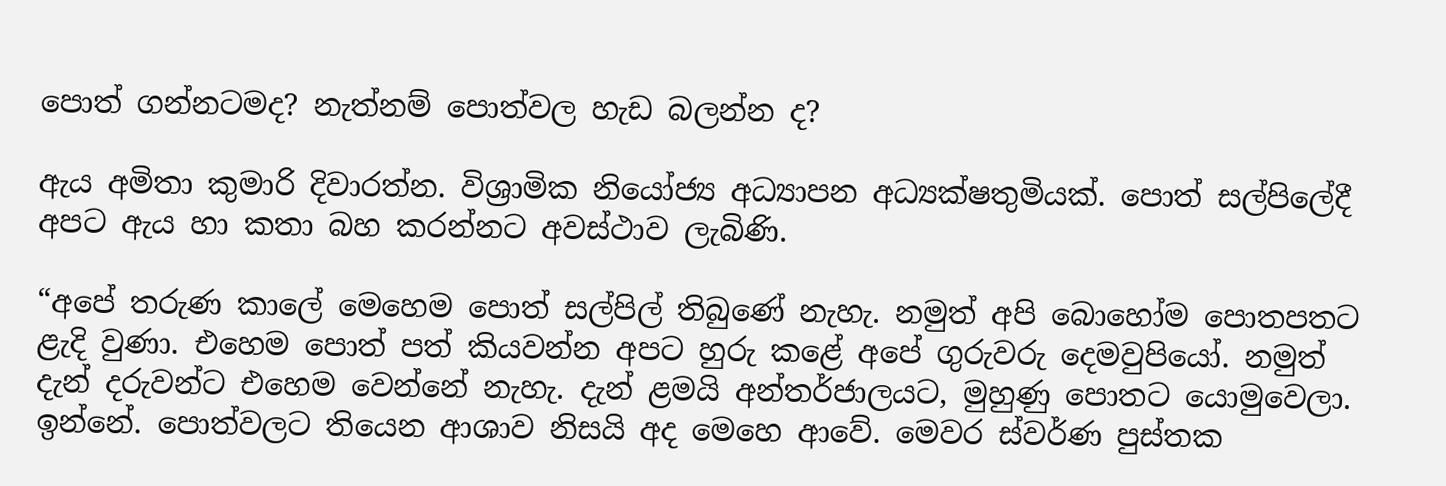පොත් ගන්නටමද? නැත්නම් පොත්වල හැඩ බලන්න ද?

ඇය අමිතා කුමාරි දිවාරත්න. විශ්‍රාමික නියෝජ්‍ය අධ්‍යාපන අධ්‍යක්ෂතුමියක්. පොත් සල්පිලේදී අපට ඇය හා කතා බහ කරන්නට අවස්ථාව ලැබිණි.

“අපේ තරුණ කාලේ මෙහෙම පොත් සල්පිල් තිබුණේ නැහැ. නමුත් අපි බොහෝම පොතපතට ළැදි වුණා. එහෙම පොත් පත් කියවන්න අපට හුරු කළේ අපේ ගුරුවරු දෙමවුපියෝ. නමුත් දැන් දරුවන්ට එහෙම වෙන්නේ නැහැ. දැන් ළමයි අන්තර්ජාලයට, මුහුණු පොතට යොමුවෙලා. ඉන්නේ. පොත්වලට තියෙන ආශාව නිසයි අද මෙහෙ ආවේ. මෙවර ස්වර්ණ පුස්තක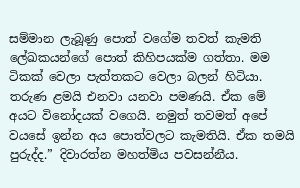සම්මාන ලැබූණු පොත් වගේම තවත් කැමති ලේඛකයන්ගේ පොත් කිහිපයක්ම ගත්තා. මම ටිකක් වෙලා පැත්තකට වෙලා බලන් හිටියා. තරුණ ළමයි එනවා යනවා පමණයි. ඒක මේ අයට විනෝදයක් වගෙයි. නමුත් තවමත් අපේ වයසේ ඉන්න අය පොත්වලට කැමතියි. ඒක තමයි පුරුද්ද.” දිවාරත්න මහත්මිය පවසන්නීය.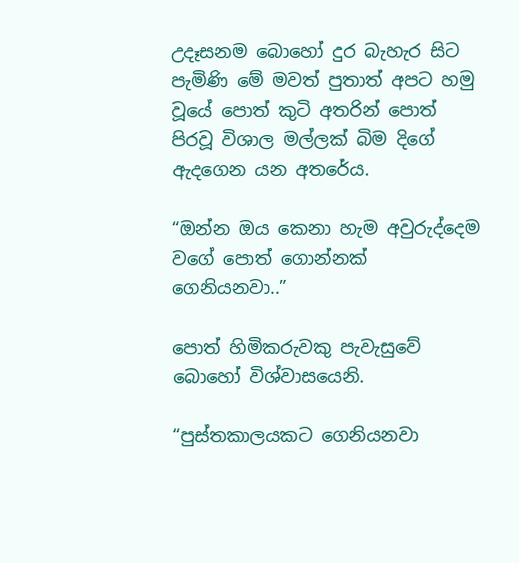උදෑසනම බොහෝ දුර බැහැර සිට පැමිණි මේ මවත් පුතාත් අපට හමු වූයේ පොත් කුටි අතරින් පොත් පිරවූ විශාල මල්ලක් බිම දිගේ ඇදගෙන යන අතරේය.

“ඔන්න ඔය කෙනා හැම අවුරුද්දෙම වගේ පොත් ගොන්නක් ගෙනියනවා..”

පොත් හිමිකරුවකු පැවැසුවේ බොහෝ විශ්වාසයෙනි.

“පුස්තකාලයකට ගෙනියනවා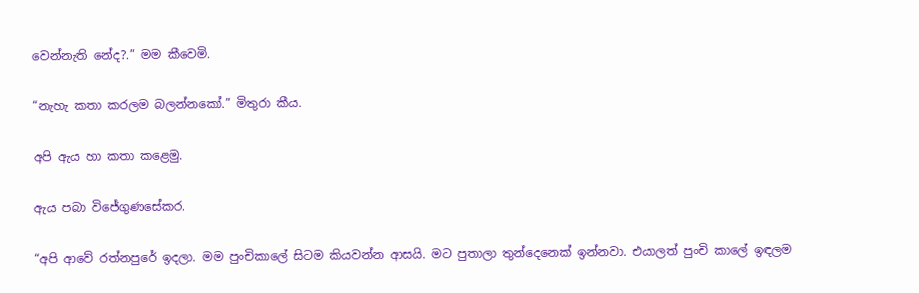වෙන්නැති නේද?.” මම කීවෙමි.

“නැහැ කතා කරලම බලන්නකෝ.” මිතුරා කීය.

අපි ඇය හා කතා කළෙමු.

ඇය පබා විජේගුණසේකර.

“අපි ආවේ රත්නපුරේ ඉදලා. මම පුංචිකාලේ සිටම කියවන්න ආසයි. මට පුතාලා තුන්දෙනෙක් ඉන්නවා. එයාලත් පුංචි කාලේ ඉඳලම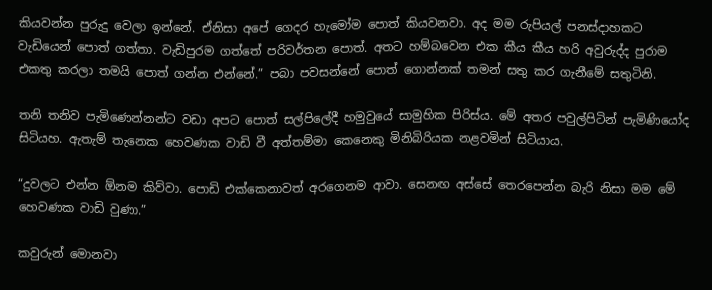කියවන්න පුරුදු වෙලා ඉන්නේ. ඒනිසා අපේ ගෙදර හැමෝම පොත් කියවනවා. අද මම රුපියල් පනස්දාහකට වැඩියෙන් පොත් ගත්තා. වැඩිපුරම ගත්තේ පරිවර්තන පොත්. අතට හම්බවෙන එක කීය කීය හරි අවුරුද්ද පුරාම එකතු කරලා තමයි පොත් ගන්න එන්නේ.” පබා පවසන්නේ පොත් ගොන්නක් තමන් සතු කර ගැනීමේ සතුටිනි.

තනි තනිව පැමිණෙන්නන්ට වඩා අපට පොත් සල්පිලේදී හමුවුයේ සාමුහික පිරිස්ය. මේ අතර පවුල්පිටින් පැමිණියෝද සිටියහ. ඇතැම් තැනෙක හෙවණක වාඩි වී අත්තම්මා කෙනෙකු මිනිබිරියක නළවමින් සිටියාය.

“දුවලට එන්න ඕනම කිව්වා. පොඩි එක්කෙනාවත් අරගෙනම ආවා. සෙනඟ අස්සේ තෙරපෙන්න බැරි නිසා මම මේ හෙවණක වාඩි වුණා.”

කවුරුන් මොනවා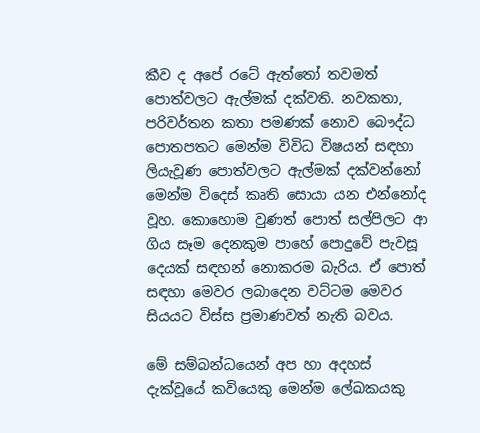කීව ද අපේ රටේ ඇත්තෝ තවමත් පොත්වලට ඇල්මක් දක්වති. නවකතා, පරිවර්තන කතා පමණක් නොව බෞද්ධ පොතපතට මෙන්ම විවිධ විෂයන් සඳහා ලියැවූණ පොත්වලට ඇල්මක් දක්වන්නෝ මෙන්ම විදෙස් කෘති සොයා යන එන්නෝද වූහ. කොහොම වුණත් පොත් සල්පිලට ආ ගිය සෑම දෙනකුම පාහේ පොදුවේ පැවසූ දෙයක් සඳහන් නොකරම බැරිය. ඒ පොත් සඳහා මෙවර ලබාදෙන වට්ටම මෙවර සියයට විස්ස ප්‍රමාණවත් නැති බවය.

මේ සම්බන්ධයෙන් අප හා අදහස් දැක්වූයේ කවියෙකු මෙන්ම ලේඛකයකු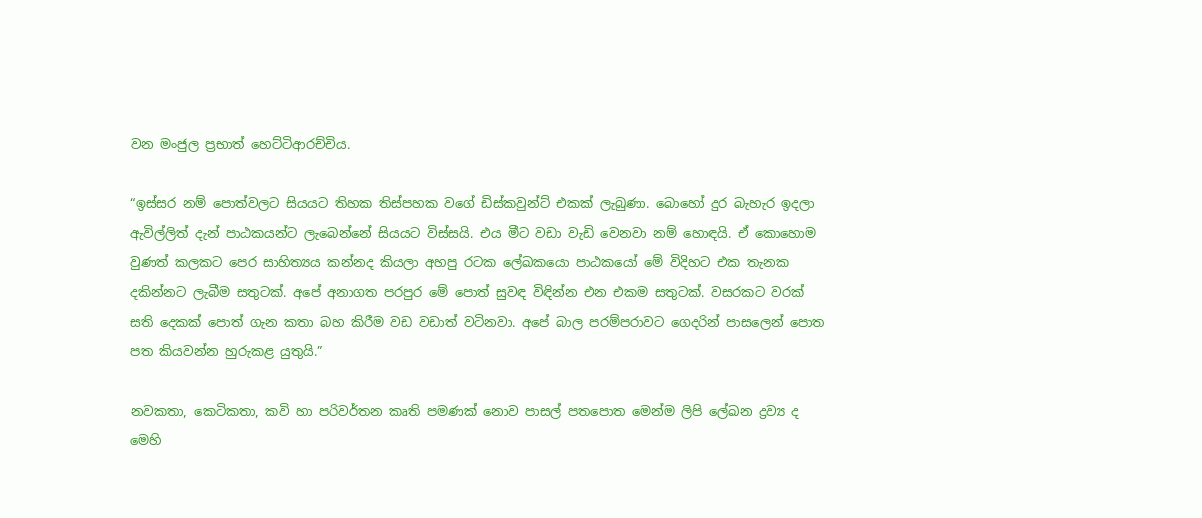වන මංජුල ප්‍රභාත් හෙට්ටිආරච්චිය.

“ඉස්සර නම් පොත්වලට සියයට තිහක තිස්පහක වගේ ඩිස්කවුන්ට් එකක් ලැබුණා. බොහෝ දුර බැහැර ඉදලා ඇවිල්ලිත් දැන් පාඨකයන්ට ලැබෙන්නේ සියයට විස්සයි. එය මීට වඩා වැඩි වෙනවා නම් හොඳයි. ඒ කොහොම වුණත් කලකට පෙර සාහිත්‍යය කන්නද කියලා අහපු රටක ලේඛකයො පාඨකයෝ මේ විදිහට එක තැනක දකින්නට ලැබීම සතුටක්. අපේ අනාගත පරපුර මේ පොත් සුවඳ විඳින්න එන එකම සතුටක්. වසරකට වරක් සති දෙකක් පොත් ගැන කතා බහ කිරීම වඩ වඩාත් වටිනවා. අපේ බාල පරම්පරාවට ගෙදරින් පාසලෙන් පොත පත කියවන්න හුරුකළ යුතුයි.”

නවකතා, කෙටිකතා, කවි හා පරිවර්තන කෘති පමණක් නොව පාසල් පතපොත මෙන්ම ලිපි ලේඛන ද්‍රව්‍ය ද මෙහි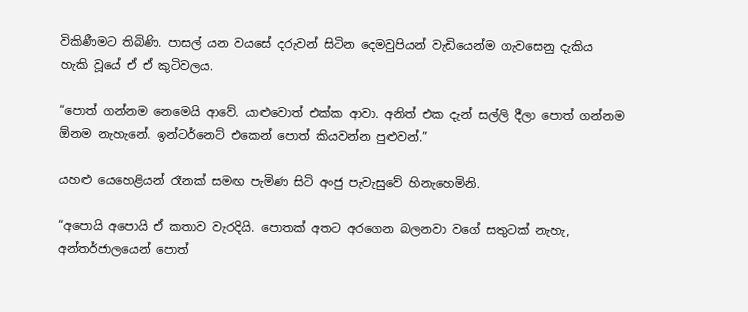විකිණීමට තිබිණි. පාසල් යන වයසේ දරුවන් සිටින දෙමවුපියන් වැඩියෙන්ම ගැවසෙනු දැකිය හැකි වූයේ ඒ ඒ කුටිවලය.

“පොත් ගන්නම නෙමෙයි ආවේ. යාළුවොත් එක්ක ආවා. අනිත් එක දැන් සල්ලි දීලා පොත් ගන්නම ඕනම නැහැනේ. ඉන්ටර්නෙට් එකෙන් පොත් කියවන්න පුළුවන්.”

යහළු යෙහෙළියන් රෑනක් සමඟ පැමිණ සිටි අංජු පැවැසුවේ හිනැහෙමිනි.

“අපොයි අපොයි ඒ කතාව වැරදියි. පොතක් අතට අරගෙන බලනවා වගේ සතුටක් නැහැ, අන්තර්ජාලයෙන් පොත්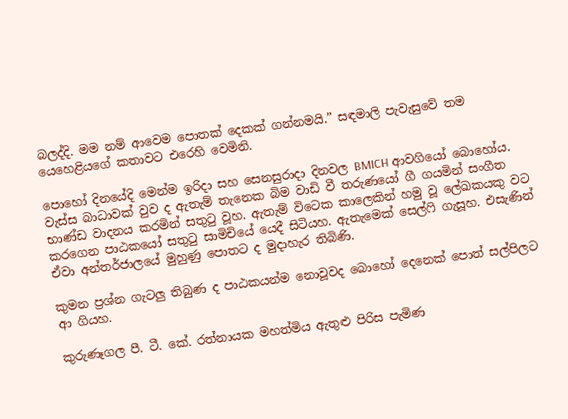බලද්දි. මම නම් ආවෙම පොතක් දෙකක් ගන්නමයි.” සඳමාලි පැවැසුවේ තම යෙහෙළියගේ කතාවට එරෙහි වෙමිනි.

පොහෝ දිනයේදි මෙන්ම ඉරිදා සහ සෙනසුරාදා දිනවල BMICH ආවගියෝ බොහෝය. වැස්ස බාධාවක් වුව ද ඇතැම් තැනෙක බිම වාඩි වී තරුණයෝ ගී ගයමින් සංගීත භාණ්ඩ වාදනය කරමින් සතුටු වූහ. ඇතැම් විටෙක කාලෙකින් හමු වූ ලේඛකයකු වට කරගෙන පාඨකයෝ සතුටු සාමිචියේ යෙදී සිටියහ. ඇතැමෙක් සෙල්ෆි ගැසූහ. එසැණින් ඒවා අන්තර්ජාලයේ මුහුණු පොතට ද මුදාහැර තිබිණි.

කුමන ප්‍රශ්න ගැටලු තිබුණ ද පාඨකයන්ම නොවූවද බොහෝ දෙනෙක් පොත් සල්පිලට ආ ගියහ.

කුරුණෑගල පී. ටී. කේ. රත්නායක මහත්මිය ඇතුළු පිරිස පැමිණ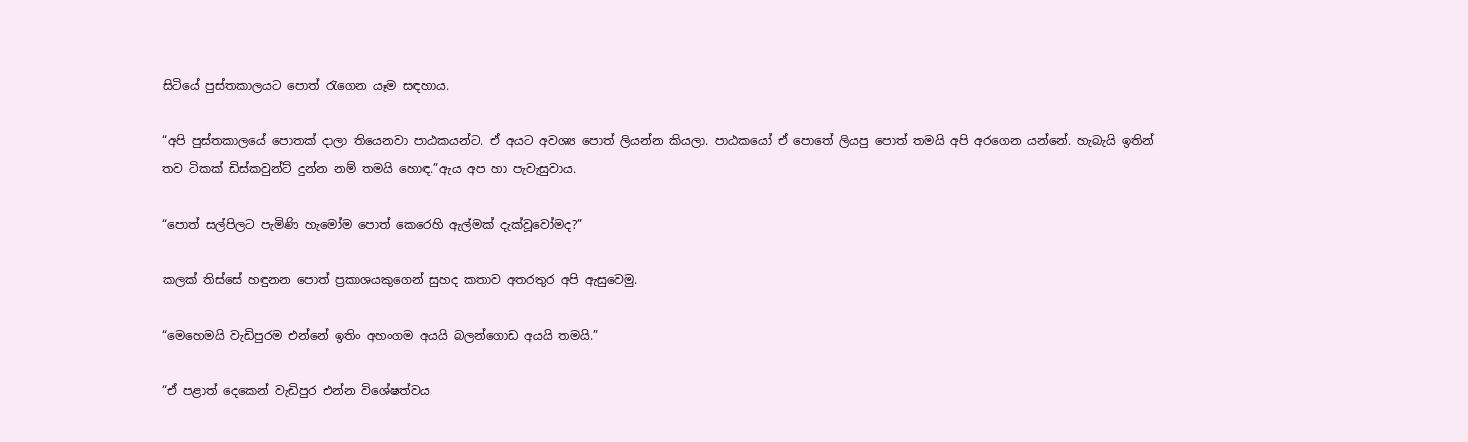සිටියේ පුස්තකාලයට පොත් රැගෙන යෑම සඳහාය.

“අපි පුස්තකාලයේ පොතක් දාලා තියෙනවා පාඨකයන්ට. ඒ අයට අවශ්‍ය පොත් ලියන්න කියලා. පාඨකයෝ ඒ පොතේ ලියපු පොත් තමයි අපි අරගෙන යන්නේ. හැබැයි ඉතින් තව ටිකක් ඩිස්කවුන්ට් දුන්න නම් තමයි හොඳ.”ඇය අප හා පැවැසුවාය.

“පොත් සල්පිලට පැමිණි හැමෝම පොත් කෙරෙහි ඇල්මක් දැක්වූවෝමද?”

කලක් තිස්සේ හඳුනන පොත් ප්‍රකාශයකුගෙන් සුහද කතාව අතරතුර අපි ඇසුවෙමු.

“මෙහෙමයි වැඩිපුරම එන්නේ ඉතිං අහංගම අයයි බලන්ගොඩ අයයි තමයි.”

“ඒ පළාත් දෙකෙන් වැඩිපුර එන්න විශේෂත්වය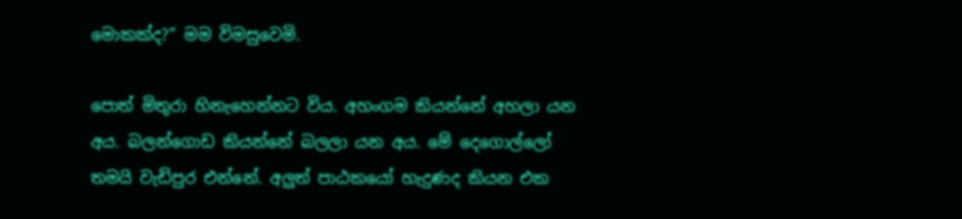මොකක්ද?” මම විමසුවෙමි.

පොත් මිතුරා හිනැහෙන්නට විය. අහංගම කියන්නේ අහලා යන අය. බලන්ගොඩ කියන්නේ බලලා යන අය. මේ දෙගොල්ලෝ තමයි වැඩිපුර එන්නේ. අලුත් පාඨකයෝ හැදුණද කියන එක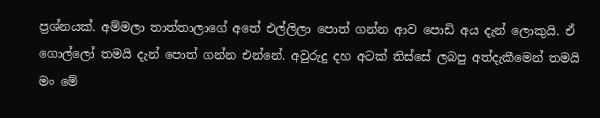ප්‍රශ්නයක්. අම්මලා තාත්තාලාගේ අතේ එල්ලිලා පොත් ගන්න ආව පොඩි අය දැන් ලොකුයි. ඒ ගොල්ලෝ තමයි දැන් පොත් ගන්න එන්නේ. අවුරුදු දහ අටක් තිස්සේ ලබපු අත්දැකීමෙන් තමයි මං මේ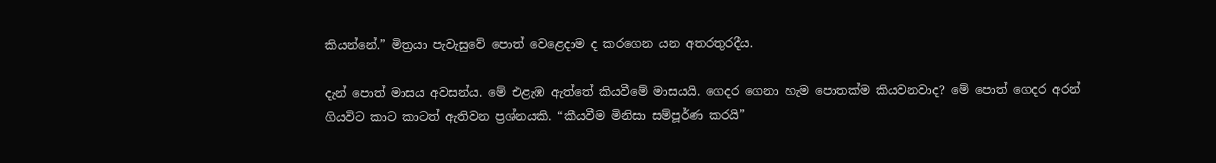කියන්නේ.” මිත්‍රයා පැවැසුවේ පොත් වෙළෙදාම ද කරගෙන යන අතරතුරදීය.

දැන් පොත් මාසය අවසන්ය. මේ එළැඹ ඇත්තේ කියවීමේ මාසයයි. ගෙදර ගෙනා හැම පොතක්ම කියවනවාද? මේ පොත් ගෙදර අරන් ගියවිට කාට කාටත් ඇතිවන ප්‍රශ්නයකි. “කීයවීම මිනිසා සම්පූර්ණ කරයි”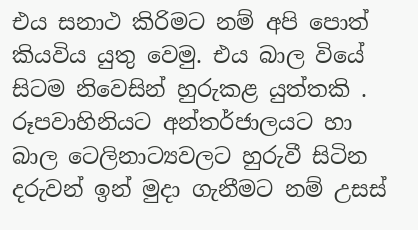එය සනාථ කිරිමට නම් අපි පොත් කියවිය යුතු වෙමු. එය බාල වියේ සිටම නිවෙසින් හුරුකළ යුත්තකි . රූපවාහිනියට අන්තර්ජාලයට හා බාල ටෙලිනාට්‍යවලට හුරුවී සිටින දරුවන් ඉන් මුදා ගැනීමට නම් උසස්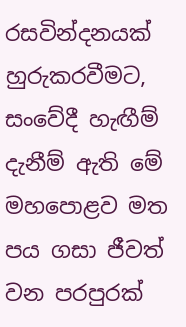රසවින්දනයක් හුරුකරවීමට, සංවේදී හැඟීම් දැනීම් ඇති මේ මහපොළව මත පය ගසා ජීවත් වන පරපුරක්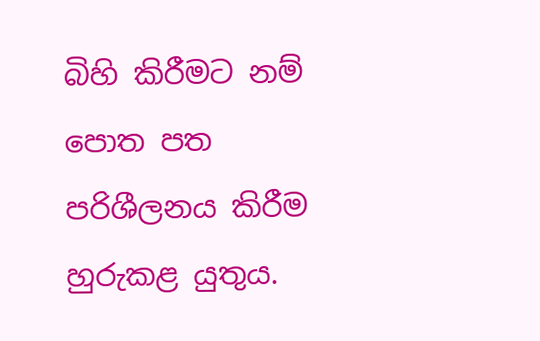බිහි කිරීමට නම් පොත පත පරිශීලනය කිරීම හුරුකළ යුතුය.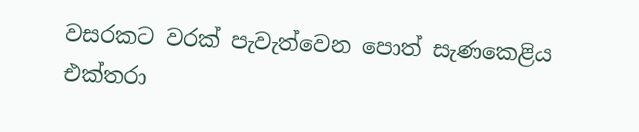වසරකට වරක් පැවැත්වෙන පොත් සැණකෙළිය එක්තරා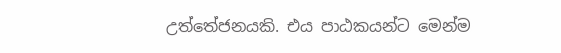උත්තේජනයකි. එය පාඨකයන්ට මෙන්ම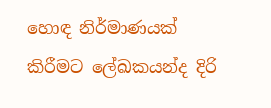හොඳ නිර්මාණයක් කිරීමට ලේඛකයන්ද දිරි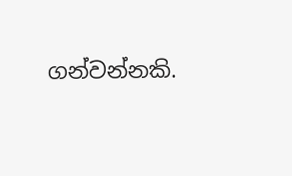ගන්වන්නකි.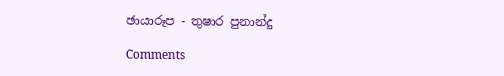ඡායාරූප - තුෂාර පුනාන්දු

Comments